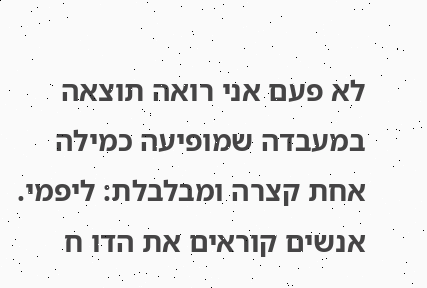לא פעם אני רואה תוצאה במעבדה שמופיעה כמילה אחת קצרה ומבלבלת: ליפמי. אנשים קוראים את הדו ח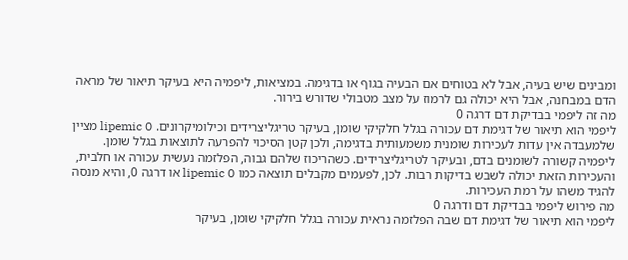ומבינים שיש בעיה, אבל לא בטוחים אם הבעיה בגוף או בדגימה. במציאות, ליפמיה היא בעיקר תיאור של מראה הדם במבחנה, אבל היא יכולה גם לרמוז על מצב מטבולי שדורש בירור.
מה זה ליפמי בבדיקת דם דרגה 0
ליפמי הוא תיאור של דגימת דם עכורה בגלל חלקיקי שומן, בעיקר טריגליצרידים וכילומיקרונים. lipemic 0 מציין שלמעבדה אין עדות לעכירות שומנית משמעותית בדגימה, ולכן קטן הסיכוי להפרעה לתוצאות בגלל שומן.
ליפמיה קשורה לשומנים בדם, ובעיקר לטריגליצרידים. כשהריכוז שלהם גבוה, הפלזמה נעשית עכורה או חלבית, והעכירות הזאת יכולה לשבש בדיקות רבות. לכן, לפעמים מקבלים תוצאה כמו lipemic 0 או דרגה 0, והיא מנסה להגיד משהו על רמת העכירות.
מה פירוש ליפמי בבדיקת דם ודרגה 0
ליפמי הוא תיאור של דגימת דם שבה הפלזמה נראית עכורה בגלל חלקיקי שומן, בעיקר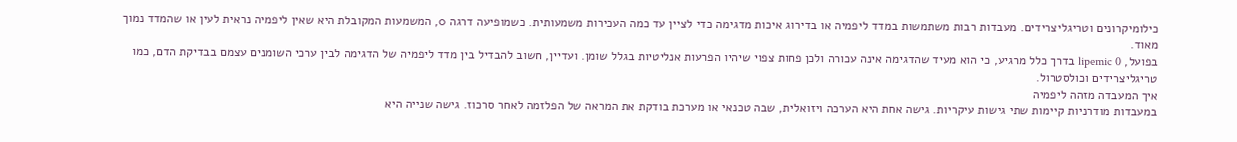כילומיקרונים וטריגליצרידים. מעבדות רבות משתמשות במדד ליפמיה או בדירוג איכות מדגימה כדי לציין עד כמה העכירות משמעותית. כשמופיעה דרגה 0, המשמעות המקובלת היא שאין ליפמיה נראית לעין או שהמדד נמוך מאוד.
בפועל, lipemic 0 בדרך כלל מרגיע, כי הוא מעיד שהדגימה אינה עכורה ולכן פחות צפוי שיהיו הפרעות אנליטיות בגלל שומן. ועדיין, חשוב להבדיל בין מדד ליפמיה של הדגימה לבין ערכי השומנים עצמם בבדיקת הדם, כמו טריגליצרידים וכולסטרול.
איך המעבדה מזהה ליפמיה
במעבדות מודרניות קיימות שתי גישות עיקריות. גישה אחת היא הערכה ויזואלית, שבה טכנאי או מערכת בודקת את המראה של הפלזמה לאחר סרכוז. גישה שנייה היא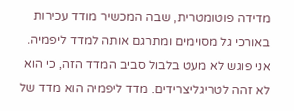מדידה פוטומטרית, שבה המכשיר מודד עכירות באורכי גל מסוימים ומתרגם אותה למדד ליפמיה.
אני פוגש לא מעט בלבול סביב המדד הזה, כי הוא לא זהה לטריגליצרידים. מדד ליפמיה הוא מדד של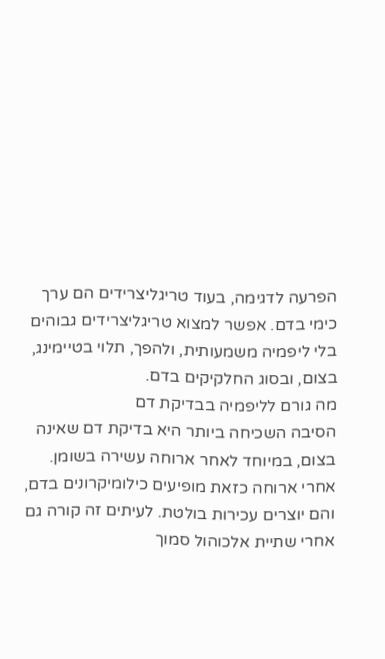הפרעה לדגימה, בעוד טריגליצרידים הם ערך כימי בדם. אפשר למצוא טריגליצרידים גבוהים בלי ליפמיה משמעותית, ולהפך, תלוי בטיימינג, בצום, ובסוג החלקיקים בדם.
מה גורם לליפמיה בבדיקת דם
הסיבה השכיחה ביותר היא בדיקת דם שאינה בצום, במיוחד לאחר ארוחה עשירה בשומן. אחרי ארוחה כזאת מופיעים כילומיקרונים בדם, והם יוצרים עכירות בולטת. לעיתים זה קורה גם אחרי שתיית אלכוהול סמוך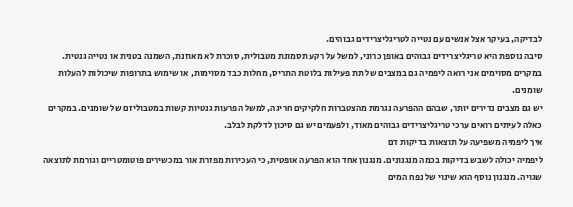לבדיקה, בעיקר אצל אנשים עם נטייה לטריגליצרידים גבוהים.
סיבה נוספת היא טריגליצרידים גבוהים באופן כרוני, למשל על רקע תסמונת מטבולית, סוכרת לא מאוזנת, השמנה בטנית או נטייה גנטית. במקרים מסוימים אני רואה ליפמיה גם במצבים של תת פעילות בלוטת התריס, מחלות כבד מסוימות, או שימוש בתרופות שיכולות להעלות שומנים.
יש גם מצבים נדירים יותר, שבהם ההפרעה נגרמת מהצטברות חלקיקים חריגה, למשל הפרעות גנטיות קשות במטבוליזם של שומנים. במקרים כאלה לעיתים רואים ערכי טריגליצרידים גבוהים מאוד, ולפעמים יש גם סיכון לדלקת לבלב.
איך ליפמיה משפיעה על תוצאות בדיקות דם
ליפמיה יכולה לשבש בדיקות בכמה מנגנונים. מנגנון אחד הוא הפרעה אופטית, כי העכירות מפזרת אור במכשירים פוטומטריים וגורמת לתוצאה שגויה. מנגנון נוסף הוא שינוי של נפח המים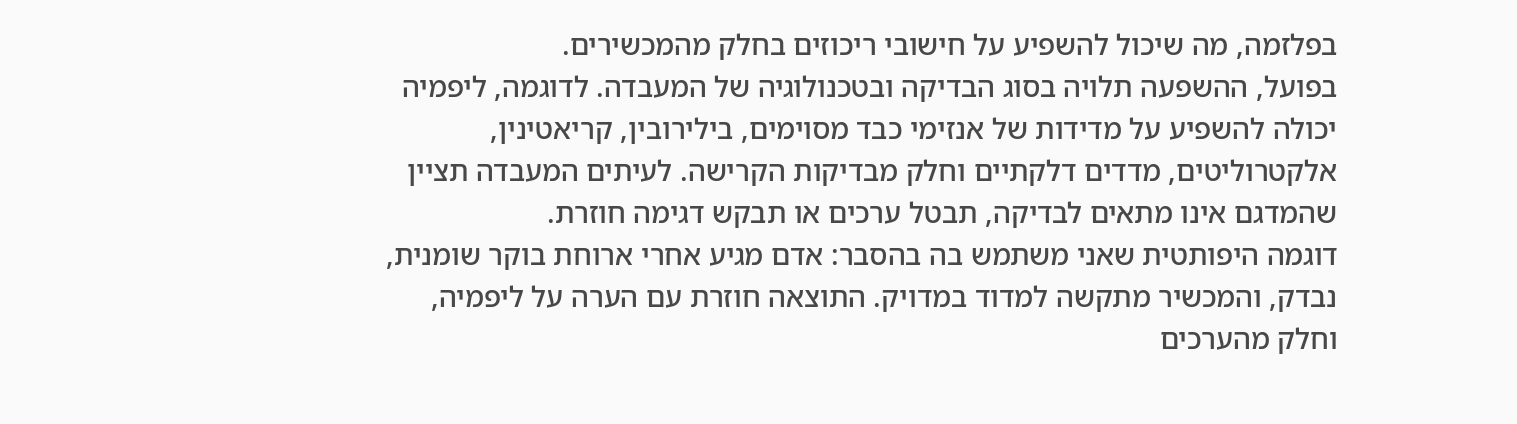בפלזמה, מה שיכול להשפיע על חישובי ריכוזים בחלק מהמכשירים.
בפועל, ההשפעה תלויה בסוג הבדיקה ובטכנולוגיה של המעבדה. לדוגמה, ליפמיה יכולה להשפיע על מדידות של אנזימי כבד מסוימים, בילירובין, קריאטינין, אלקטרוליטים, מדדים דלקתיים וחלק מבדיקות הקרישה. לעיתים המעבדה תציין שהמדגם אינו מתאים לבדיקה, תבטל ערכים או תבקש דגימה חוזרת.
דוגמה היפותטית שאני משתמש בה בהסבר: אדם מגיע אחרי ארוחת בוקר שומנית, נבדק, והמכשיר מתקשה למדוד במדויק. התוצאה חוזרת עם הערה על ליפמיה, וחלק מהערכים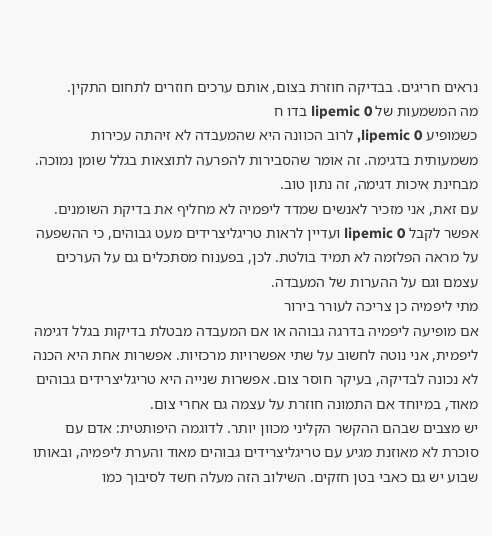נראים חריגים. בבדיקה חוזרת בצום, אותם ערכים חוזרים לתחום התקין.
מה המשמעות של lipemic 0 בדו ח
כשמופיע lipemic 0, לרוב הכוונה היא שהמעבדה לא זיהתה עכירות משמעותית בדגימה. זה אומר שהסבירות להפרעה לתוצאות בגלל שומן נמוכה. מבחינת איכות דגימה, זה נתון טוב.
עם זאת, אני מזכיר לאנשים שמדד ליפמיה לא מחליף את בדיקת השומנים. אפשר לקבל lipemic 0 ועדיין לראות טריגליצרידים מעט גבוהים, כי ההשפעה על מראה הפלזמה לא תמיד בולטת. לכן, בפענוח מסתכלים גם על הערכים עצמם וגם על ההערות של המעבדה.
מתי ליפמיה כן צריכה לעורר בירור
אם מופיעה ליפמיה בדרגה גבוהה או אם המעבדה מבטלת בדיקות בגלל דגימה ליפמית, אני נוטה לחשוב על שתי אפשרויות מרכזיות. אפשרות אחת היא הכנה לא נכונה לבדיקה, בעיקר חוסר צום. אפשרות שנייה היא טריגליצרידים גבוהים מאוד, במיוחד אם התמונה חוזרת על עצמה גם אחרי צום.
יש מצבים שבהם ההקשר הקליני מכוון יותר. לדוגמה היפותטית: אדם עם סוכרת לא מאוזנת מגיע עם טריגליצרידים גבוהים מאוד והערת ליפמיה, ובאותו שבוע יש גם כאבי בטן חזקים. השילוב הזה מעלה חשד לסיבוך כמו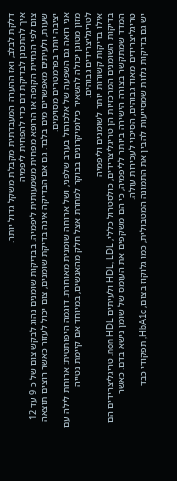דלקת לבלב, ואז ההערה המעבדתית מקבלת משקל גדול יותר.
איך להתכונן לבדיקת דם כדי להפחית ליפמיה
צום לפי הנחיית הקופה או הרופא מפחית משמעותית ליפמיה. בבדיקות שומנים נהוג לבקש צום של כ 9 עד 12 שעות, ולעיתים מאפשרים מים בלבד. גם אם הבדיקה אינה בדיקת שומנים, צום יכול לעזור כאשר רוצים תוצאה יציבה יותר בפרמטרים מסוימים.
אני רואה גם השפעה של אלכוהול בערב שלפני, ושל ארוחה שומנית מאוחרת. דוגמה היפותטית: ארוחת לילה עם מזון מטוגן יכולה להשאיר כילומיקרונים בבוקר למחרת אצל חלק מהאנשים, במיוחד אם קיימת נטייה לטריגליצרידים גבוהים.
אילו בדיקות קשורות יותר לשומנים וליפמיה
בדיקות השומנים המרכזיות הן טריגליצרידים, כולסטרול כללי, HDL, LDL ולעיתים non HDL. טריגליצרידים הם המדד שמתקשר בצורה הישירה ביותר לליפמיה, כי הם משקפים את העומס של שומן נישא בדם. כאשר טריגליצרידים מאוד גבוהים, הסיכוי לעכירות עולה.
יש גם בדיקות נלוות שמסייעות להבין את התמונה המטבולית, כמו גלוקוז בצום, HbA1c, תפקודי כבד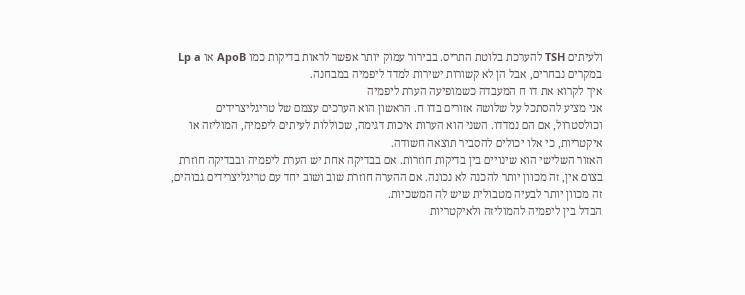ולעיתים TSH להערכת בלוטת התריס. בבירור עמוק יותר אפשר לראות בדיקות כמו ApoB או Lp a במקרים נבחרים, אבל הן לא קשורות ישירות למדד ליפמיה במבחנה.
איך לקרוא את דו ח המעבדה כשמופיעה הערת ליפמיה
אני מציע להסתכל על שלושה אזורים בדו ח. הראשון הוא הערכים עצמם של טריגליצרידים וכולסטרול, אם הם נמדדו. השני הוא הערות איכות דגימה, שכוללות לעיתים ליפמיה, המוליזה או איקטריות, כי אלו יכולים להסביר תוצאה חשודה.
האזור השלישי הוא שינויים בין בדיקות חוזרות. אם בבדיקה אחת יש הערת ליפמיה ובבדיקה חוזרת בצום אין, זה מכוון יותר להכנה לא נכונה. אם ההערה חוזרת שוב ושוב יחד עם טריגליצרידים גבוהים, זה מכוון יותר לבעיה מטבולית שיש לה המשכיות.
הבדל בין ליפמיה להמוליזה ולאיקטריות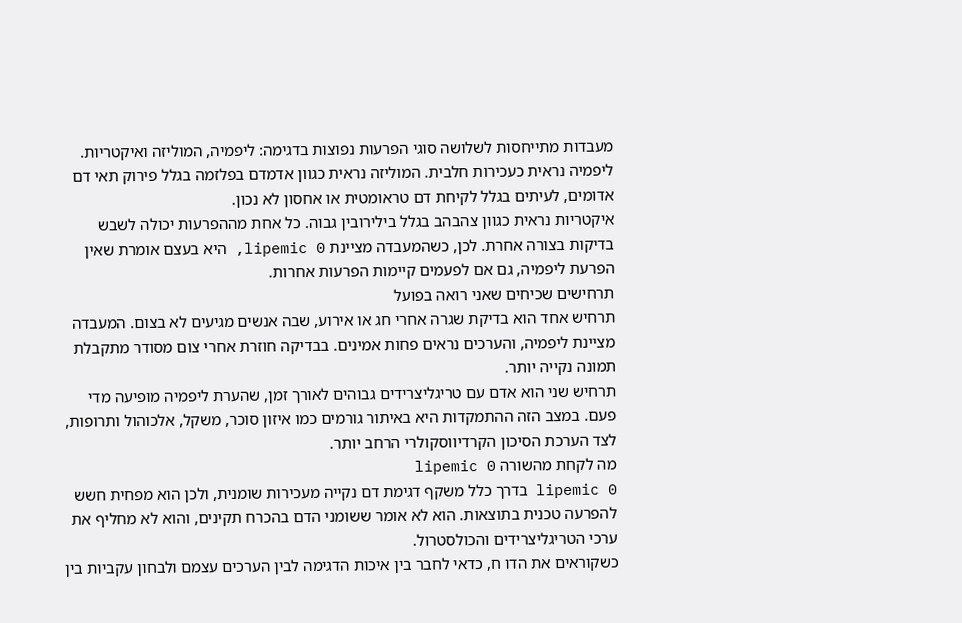מעבדות מתייחסות לשלושה סוגי הפרעות נפוצות בדגימה: ליפמיה, המוליזה ואיקטריות. ליפמיה נראית כעכירות חלבית. המוליזה נראית כגוון אדמדם בפלזמה בגלל פירוק תאי דם אדומים, לעיתים בגלל לקיחת דם טראומטית או אחסון לא נכון.
איקטריות נראית כגוון צהבהב בגלל בילירובין גבוה. כל אחת מההפרעות יכולה לשבש בדיקות בצורה אחרת. לכן, כשהמעבדה מציינת lipemic 0, היא בעצם אומרת שאין הפרעת ליפמיה, גם אם לפעמים קיימות הפרעות אחרות.
תרחישים שכיחים שאני רואה בפועל
תרחיש אחד הוא בדיקת שגרה אחרי חג או אירוע, שבה אנשים מגיעים לא בצום. המעבדה מציינת ליפמיה, והערכים נראים פחות אמינים. בבדיקה חוזרת אחרי צום מסודר מתקבלת תמונה נקייה יותר.
תרחיש שני הוא אדם עם טריגליצרידים גבוהים לאורך זמן, שהערת ליפמיה מופיעה מדי פעם. במצב הזה ההתמקדות היא באיתור גורמים כמו איזון סוכר, משקל, אלכוהול ותרופות, לצד הערכת הסיכון הקרדיווסקולרי הרחב יותר.
מה לקחת מהשורה lipemic 0
lipemic 0 בדרך כלל משקף דגימת דם נקייה מעכירות שומנית, ולכן הוא מפחית חשש להפרעה טכנית בתוצאות. הוא לא אומר ששומני הדם בהכרח תקינים, והוא לא מחליף את ערכי הטריגליצרידים והכולסטרול.
כשקוראים את הדו ח, כדאי לחבר בין איכות הדגימה לבין הערכים עצמם ולבחון עקביות בין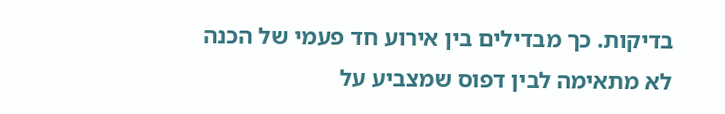בדיקות. כך מבדילים בין אירוע חד פעמי של הכנה לא מתאימה לבין דפוס שמצביע על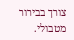צורך בבירור מטבולי.